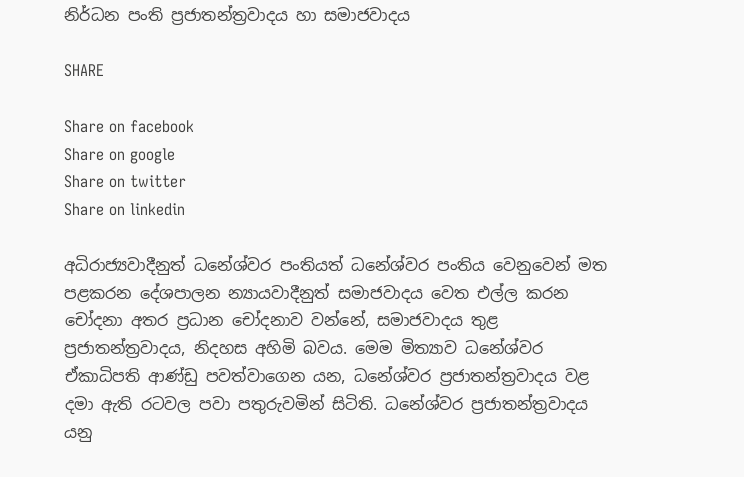නිර්ධන පංති ප්‍රජාතන්ත්‍රවාදය හා සමාජවාදය

SHARE

Share on facebook
Share on google
Share on twitter
Share on linkedin

අධිරාජ්‍යවාදීනුත් ධනේශ්වර පංතියත් ධනේශ්වර පංතිය වෙනුවෙන් මත පළකරන දේශපාලන න්‍යායවාදීනුත් සමාජවාදය වෙත එල්ල කරන චෝදනා අතර ප්‍රධාන චෝදනාව වන්නේ, සමාජවාදය තුළ ප්‍රජාතන්ත්‍රවාදය, නිදහස අහිමි බවය. මෙම මිත්‍යාව ධනේශ්වර ඒකාධිපති ආණ්ඩු පවත්වාගෙන යන, ධනේශ්වර ප්‍රජාතන්ත්‍රවාදය වළ දමා ඇති රටවල පවා පතුරුවමින් සිටිති. ධනේශ්වර ප්‍රජාතන්ත්‍රවාදය යනු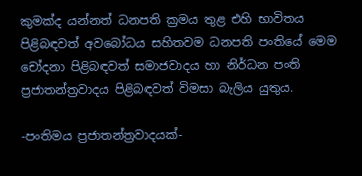කුමක්ද යන්නත් ධනපති ක්‍රමය තුළ එහි භාවිතය පිළිබඳවත් අවබෝධය සහිතවම ධනපති පංතියේ මෙම චෝදනා පිළිබඳවත් සමාජවාදය හා නිර්ධන පංති ප්‍රජාතන්ත්‍රවාදය පිළිබඳවත් විමසා බැලිය යුතුය.

-පංතිමය ප්‍රජාතන්ත්‍රවාදයක්-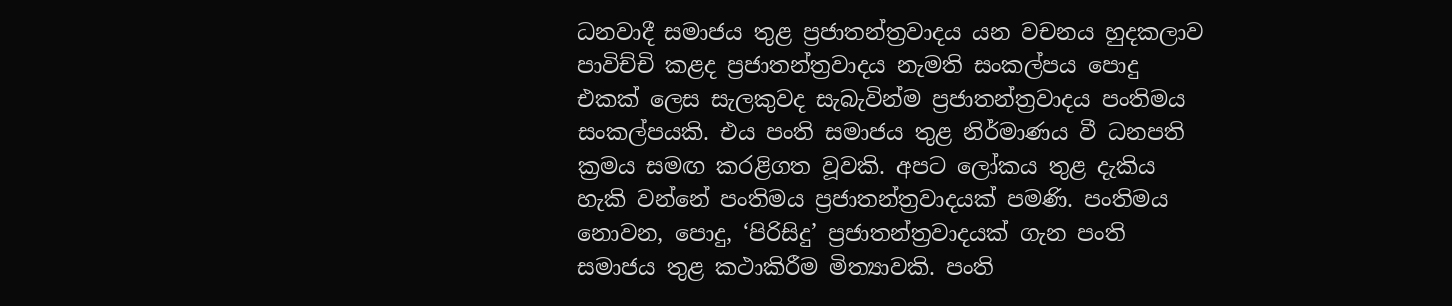ධනවාදී සමාජය තුළ ප්‍රජාතන්ත්‍රවාදය යන වචනය හුදකලාව පාවිච්චි කළද ප්‍රජාතන්ත්‍රවාදය නැමති සංකල්පය පොදු එකක් ලෙස සැලකුවද සැබැවින්ම ප්‍රජාතන්ත්‍රවාදය පංතිමය සංකල්පයකි. එය පංති සමාජය තුළ නිර්මාණය වී ධනපති ක්‍රමය සමඟ කරළිගත වූවකි. අපට ලෝකය තුළ දැකිය හැකි වන්නේ පංතිමය ප්‍රජාතන්ත්‍රවාදයක් පමණි. පංතිමය නොවන, පොදු, ‘පිරිසිදු’ ප්‍රජාතන්ත්‍රවාදයක් ගැන පංති සමාජය තුළ කථාකිරීම මිත්‍යාවකි. පංති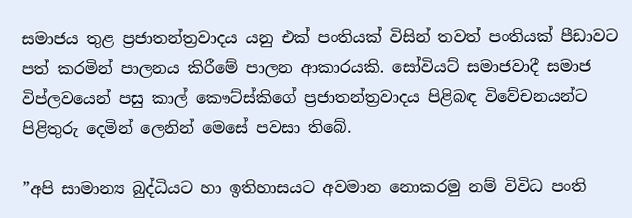සමාජය තුළ ප්‍රජාතන්ත්‍රවාදය යනු එක් පංතියක් විසින් තවත් පංතියක් පීඩාවට පත් කරමින් පාලනය කිරීමේ පාලන ආකාරයකි. සෝවියට් සමාජවාදී සමාජ විප්ලවයෙන් පසු කාල් කෞට්ස්කිගේ ප්‍රජාතන්ත්‍රවාදය පිළිබඳ විවේචනයන්ට පිළිතුරු දෙමින් ලෙනින් මෙසේ පවසා තිබේ.

”අපි සාමාන්‍ය බුද්ධියට හා ඉතිහාසයට අවමාන නොකරමු නම් විවිධ පංති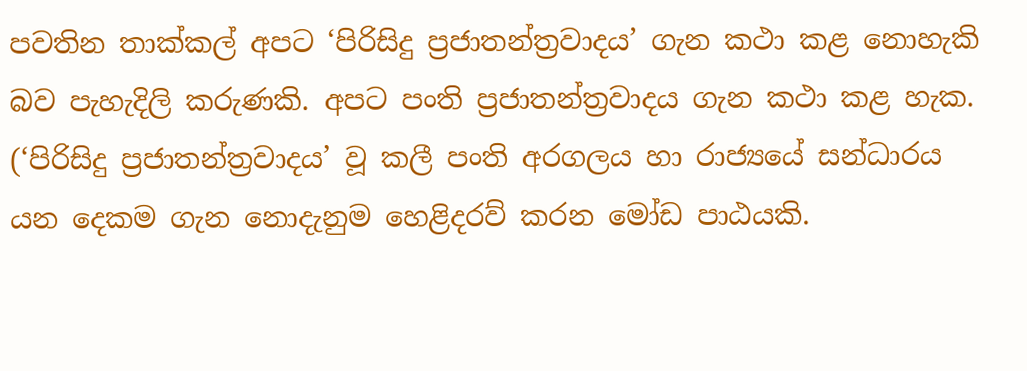පවතින තාක්කල් අපට ‘පිරිසිදු ප්‍රජාතන්ත්‍රවාදය’ ගැන කථා කළ නොහැකි බව පැහැදිලි කරුණකි. අපට පංති ප්‍රජාතන්ත්‍රවාදය ගැන කථා කළ හැක. (‘පිරිසිදු ප්‍රජාතන්ත්‍රවාදය’ වූ කලී පංති අරගලය හා රාජ්‍යයේ සන්ධාරය යන දෙකම ගැන නොදැනුම හෙළිදරව් කරන මෝඩ පාඨයකි.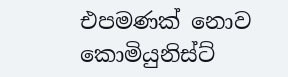එපමණක් නොව කොමියුනිස්ට්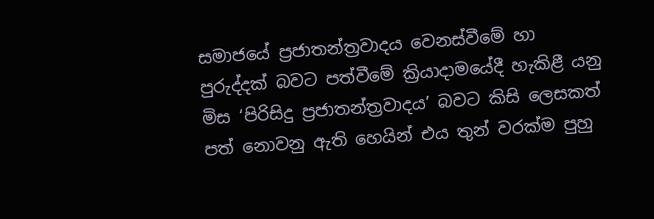සමාජයේ ප්‍රජාතන්ත්‍රවාදය වෙනස්වීමේ හා පුරුද්දක් බවට පත්වීමේ ක්‍රියාදාමයේදී හැකිළී යනු මිස ‘පිරිසිදු ප්‍රජාතන්ත්‍රවාදය’ බවට කිසි ලෙසකත් පත් නොවනු ඇති හෙයින් එය තුන් වරක්ම පුහු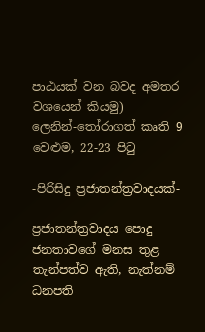පාඨයක් වන බවද අමතර වශයෙන් කියමු)
ලෙනින්-තෝරාගත් කෘති 9 වෙළුම, 22-23 පිටු

-පිරිසිදු ප්‍රජාතන්ත්‍රවාදයක්-

ප්‍රජාතන්ත්‍රවාදය පොදු ජනතාවගේ මනස තුළ තැන්පත්ව ඇති, නැත්නම් ධනපති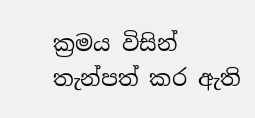ක්‍රමය විසින් තැන්පත් කර ඇති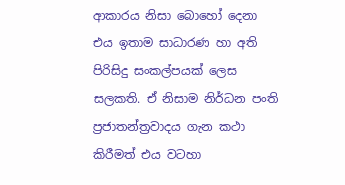ආකාරය නිසා බොහෝ දෙනා එය ඉතාම සාධාරණ හා අති පිරිසිදු සංකල්පයක් ලෙස සලකති. ඒ නිසාම නිර්ධන පංති ප්‍රජාතන්ත්‍රවාදය ගැන කථා කිරීමත් එය වටහා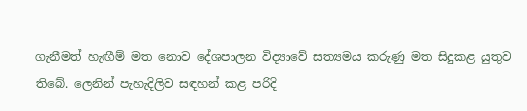ගැනීමත් හැඟීම් මත නොව දේශපාලන විද්‍යාවේ සත්‍යමය කරුණු මත සිදුකළ යුතුව තිබේ. ලෙනින් පැහැදිලිව සඳහන් කළ පරිදි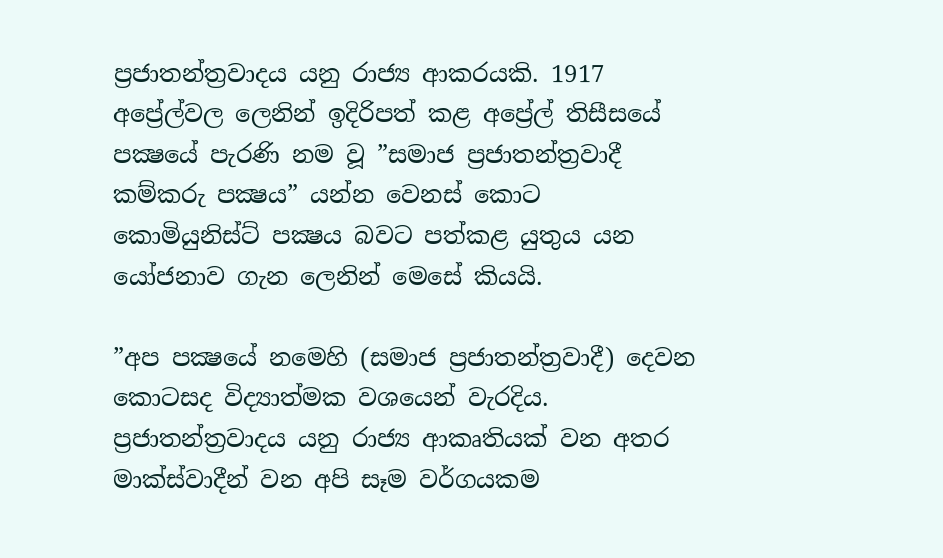ප්‍රජාතන්ත්‍රවාදය යනු රාජ්‍ය ආකරයකි. 1917 අප්‍රේල්වල ලෙනින් ඉදිරිපත් කළ අප්‍රේල් තිසීසයේ පක්‍ෂයේ පැරණි නම වූ ”සමාජ ප්‍රජාතන්ත්‍රවාදී කම්කරු පක්‍ෂය” යන්න වෙනස් කොට කොමියුනිස්ට් පක්‍ෂය බවට පත්කළ යුතුය යන යෝජනාව ගැන ලෙනින් මෙසේ කියයි.

”අප පක්‍ෂයේ නමෙහි (සමාජ ප්‍රජාතන්ත්‍රවාදී) දෙවන කොටසද විද්‍යාත්මක වශයෙන් වැරදිය. ප්‍රජාතන්ත්‍රවාදය යනු රාජ්‍ය ආකෘතියක් වන අතර මාක්ස්වාදීන් වන අපි සෑම වර්ගයකම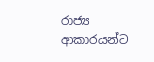රාජ්‍ය ආකාරයන්ට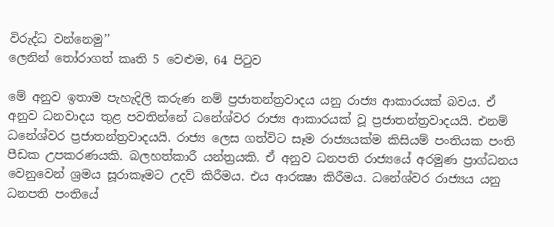විරුද්ධ වන්නෙමු’’
ලෙනින් තෝරාගත් කෘති 5 වෙළුම, 64 පිටුව

මේ අනුව ඉතාම පැහැදිලි කරුණ නම් ප්‍රජාතන්ත්‍රවාදය යනු රාජ්‍ය ආකාරයක් බවය. ඒ අනුව ධනවාදය තුළ පවතින්නේ ධනේශ්වර රාජ්‍ය ආකාරයක් වූ ප්‍රජාතන්ත්‍රවාදයයි. එනම් ධනේශ්වර ප්‍රජාතන්ත්‍රවාදයයි. රාජ්‍ය ලෙස ගත්විට සෑම රාජ්‍යයක්ම කිසියම් පංතියක පංති පීඩක උපකරණයකි. බලහත්කාරී යන්ත්‍රයකි. ඒ අනුව ධනපති රාජ්‍යයේ අරමුණ ප්‍රාග්ධනය වෙනුවෙන් ශ්‍රමය සූරාකෑමට උදව් කිරීමය. එය ආරක්‍ෂා කිරීමය. ධනේශ්වර රාජ්‍යය යනු ධනපති පංතියේ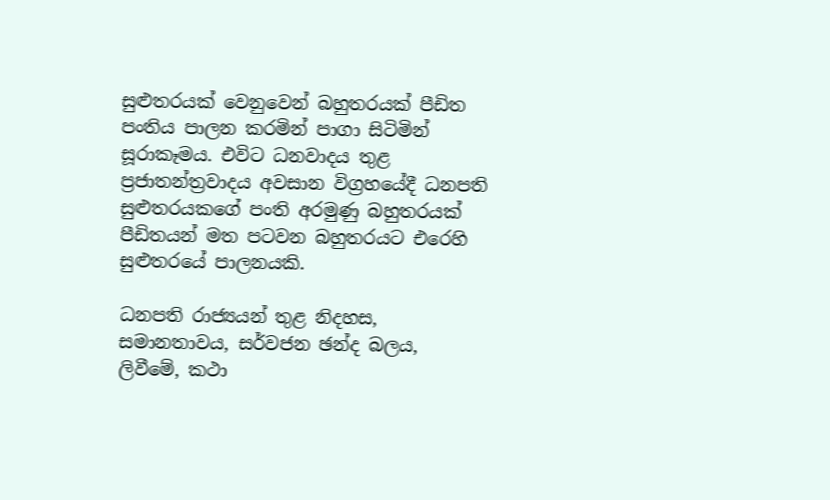සුළුතරයක් වෙනුවෙන් බහුතරයක් පීඩිත පංතිය පාලන කරමින් පාගා සිටිමින් සූරාකෑමය. එවිට ධනවාදය තුළ ප්‍රජාතන්ත්‍රවාදය අවසාන විග්‍රහයේදී ධනපති සුළුතරයකගේ පංති අරමුණු බහුතරයක් පීඩිතයන් මත පටවන බහුතරයට එරෙහි සුළුතරයේ පාලනයකි.

ධනපති රාජ්‍යයන් තුළ නිදහස, සමානතාවය, සර්වජන ඡන්ද බලය, ලිවීමේ, කථා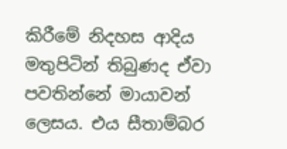කිරීමේ නිදහස ආදිය මතුපිටින් තිබුණද ඒවා පවතින්නේ මායාවන් ලෙසය. එය සීතාම්බර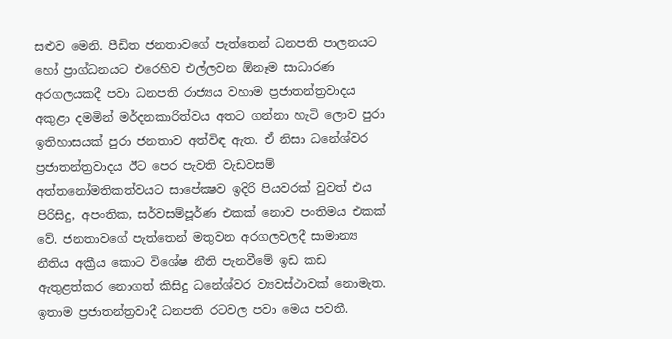සළුව මෙනි. පීඩිත ජනතාවගේ පැත්තෙන් ධනපති පාලනයට හෝ ප්‍රාග්ධනයට එරෙහිව එල්ලවන ඕනෑම සාධාරණ අරගලයකදී පවා ධනපති රාජ්‍යය වහාම ප්‍රජාතන්ත්‍රවාදය අකුළා දමමින් මර්දනකාරිත්වය අතට ගන්නා හැටි ලොව පුරා ඉතිහාසයක් පුරා ජනතාව අත්විඳ ඇත. ඒ නිසා ධනේශ්වර ප්‍රජාතන්ත්‍රවාදය ඊට පෙර පැවති වැඩවසම් අත්තනෝමතිකත්වයට සාපේක්‍ෂව ඉදිරි පියවරක් වුවත් එය පිරිසිදු, අපංතික, සර්වසම්පූර්ණ එකක් නොව පංතිමය එකක් වේ. ජනතාවගේ පැත්තෙන් මතුවන අරගලවලදී සාමාන්‍ය නීතිය අක්‍රීය කොට විශේෂ නීති පැනවීමේ ඉඩ කඩ ඇතුළත්කර නොගත් කිසිදු ධනේශ්වර ව්‍යවස්ථාවක් නොමැත. ඉතාම ප්‍රජාතන්ත්‍රවාදී ධනපති රටවල පවා මෙය පවතී.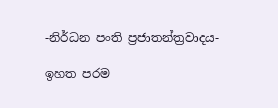-නිර්ධන පංති ප්‍රජාතන්ත්‍රවාදය-

ඉහත පරම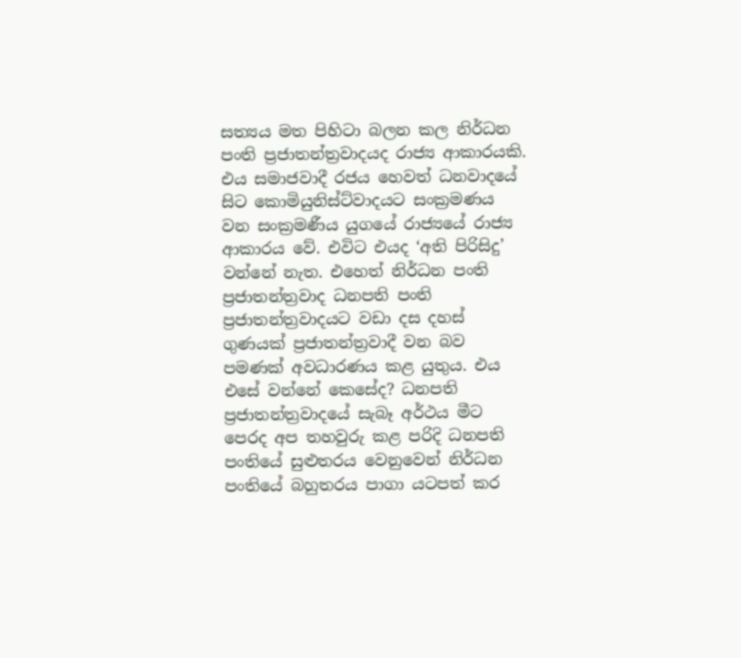සත්‍යය මත පිහිටා බලන කල නිර්ධන පංති ප්‍රජාතන්ත්‍රවාදයද රාජ්‍ය ආකාරයකි. එය සමාජවාදී රජය හෙවත් ධනවාදයේ සිට කොමියුනිස්ට්වාදයට සංක්‍රමණය වන සංක්‍රමණීය යුගයේ රාජ්‍යයේ රාජ්‍ය ආකාරය වේ. එවිට එයද ‘අති පිරිසිදු’ වන්නේ නැත. එහෙත් නිර්ධන පංති ප්‍රජාතන්ත්‍රවාද ධනපති පංති ප්‍රජාතන්ත්‍රවාදයට වඩා දස දහස් ගුණයක් ප්‍රජාතන්ත්‍රවාදී වන බව පමණක් අවධාරණය කළ යුතුය. එය එසේ වන්නේ කෙසේද? ධනපති ප්‍රජාතන්ත්‍රවාදයේ සැබෑ අර්ථය මීට පෙරද අප තහවුරු කළ පරිදි ධනපති පංතියේ සුළුතරය වෙනුවෙන් නිර්ධන පංතියේ බහුතරය පාගා යටපත් කර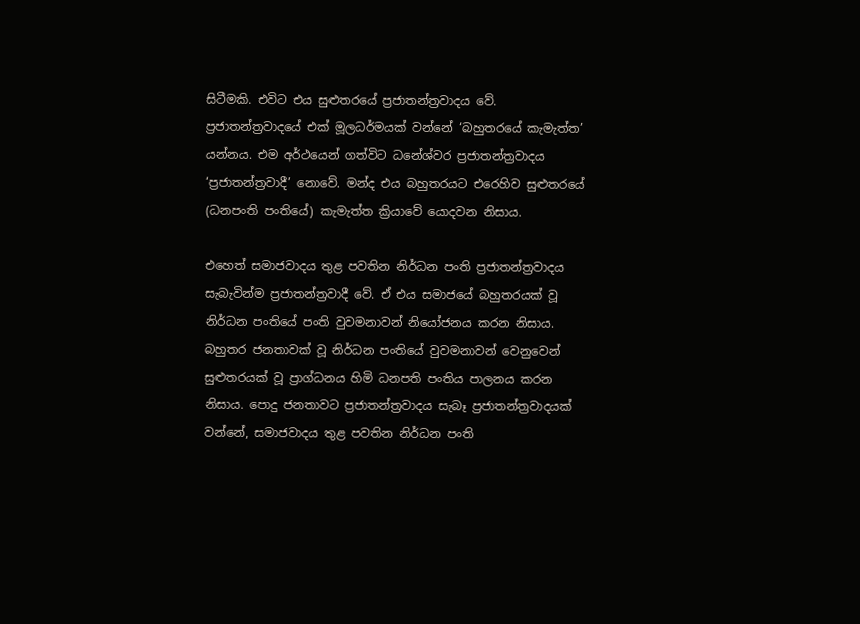සිටීමකි. එවිට එය සුළුතරයේ ප්‍රජාතන්ත්‍රවාදය වේ. ප්‍රජාතන්ත්‍රවාදයේ එක් මූලධර්මයක් වන්නේ ‘බහුතරයේ කැමැත්ත’ යන්නය. එම අර්ථයෙන් ගත්විට ධනේශ්වර ප්‍රජාතන්ත්‍රවාදය ‘ප්‍රජාතන්ත්‍රවාදී’ නොවේ. මන්ද එය බහුතරයට එරෙහිව සුළුතරයේ (ධනපංති පංතියේ) කැමැත්ත ක්‍රියාවේ යොදවන නිසාය.

එහෙත් සමාජවාදය තුළ පවතින නිර්ධන පංති ප්‍රජාතන්ත්‍රවාදය සැබැවින්ම ප්‍රජාතන්ත්‍රවාදී වේ. ඒ එය සමාජයේ බහුතරයක් වූ නිර්ධන පංතියේ පංති වුවමනාවන් නියෝජනය කරන නිසාය. බහුතර ජනතාවක් වූ නිර්ධන පංතියේ වුවමනාවන් වෙනුවෙන් සුළුතරයක් වූ ප්‍රාග්ධනය හිමි ධනපති පංතිය පාලනය කරන නිසාය. පොදු ජනතාවට ප්‍රජාතන්ත්‍රවාදය සැබෑ ප්‍රජාතන්ත්‍රවාදයක් වන්නේ, සමාජවාදය තුළ පවතින නිර්ධන පංති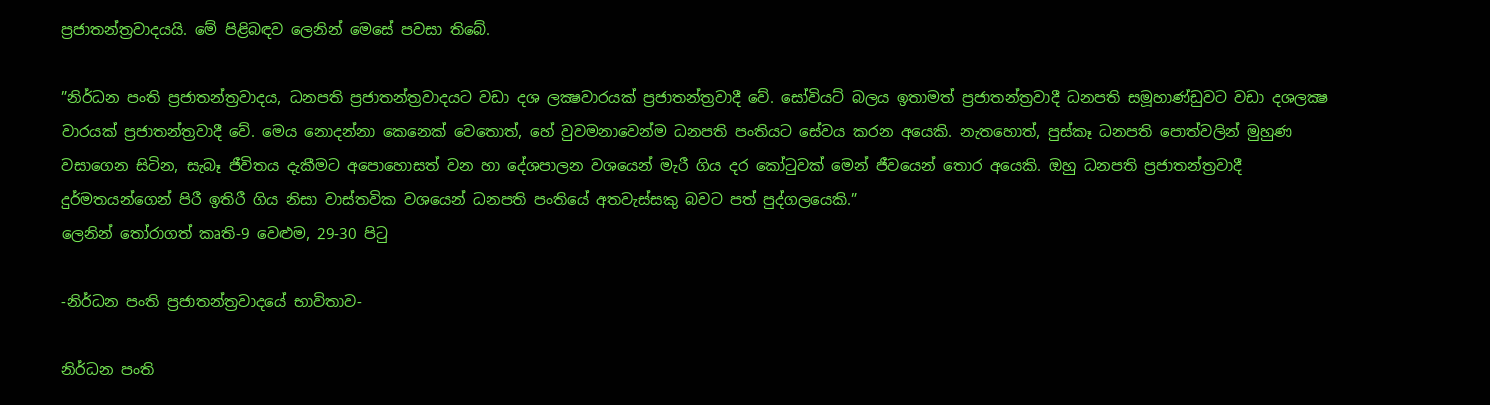ප්‍රජාතන්ත්‍රවාදයයි. මේ පිළිබඳව ලෙනින් මෙසේ පවසා තිබේ.

”නිර්ධන පංති ප්‍රජාතන්ත්‍රවාදය, ධනපති ප්‍රජාතන්ත්‍රවාදයට වඩා දශ ලක්‍ෂවාරයක් ප්‍රජාතන්ත්‍රවාදී වේ. සෝවියට් බලය ඉතාමත් ප්‍රජාතන්ත්‍රවාදී ධනපති සමූහාණ්ඩුවට වඩා දශලක්‍ෂ වාරයක් ප්‍රජාතන්ත්‍රවාදී වේ. මෙය නොදන්නා කෙනෙක් වෙතොත්, හේ වුවමනාවෙන්ම ධනපති පංතියට සේවය කරන අයෙකි. නැතහොත්, පුස්කෑ ධනපති පොත්වලින් මුහුණ වසාගෙන සිටින, සැබෑ ජීවිතය දැකීමට අපොහොසත් වන හා දේශපාලන වශයෙන් මැරී ගිය දර කෝටුවක් මෙන් ජීවයෙන් තොර අයෙකි. ඔහු ධනපති ප්‍රජාතන්ත්‍රවාදී දුර්මතයන්ගෙන් පිරී ඉතිරී ගිය නිසා වාස්තවික වශයෙන් ධනපති පංතියේ අතවැස්සකු බවට පත් පුද්ගලයෙකි.”
ලෙනින් තෝරාගත් කෘති-9 වෙළුම, 29-30 පිටු

-නිර්ධන පංති ප්‍රජාතන්ත්‍රවාදයේ භාවිතාව-

නිර්ධන පංති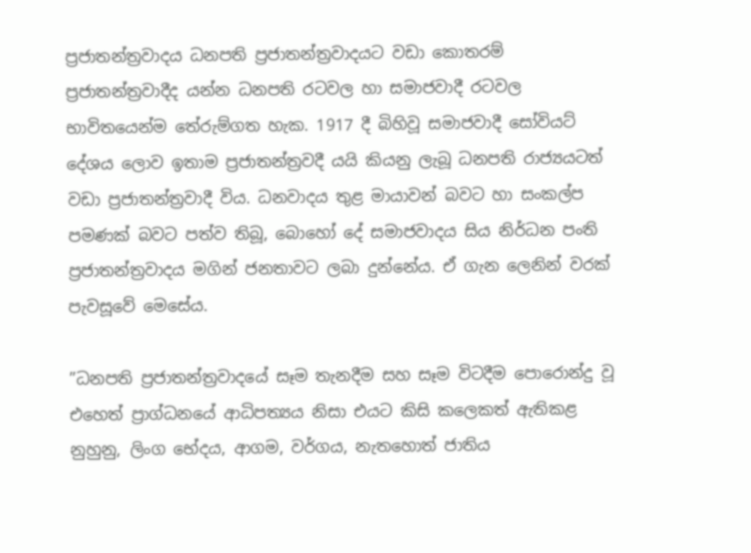ප්‍රජාතන්ත්‍රවාදය ධනපති ප්‍රජාතන්ත්‍රවාදයට වඩා කොතරම් ප්‍රජාතන්ත්‍රවාදීද යන්න ධනපති රටවල හා සමාජවාදී රටවල භාවිතයෙන්ම තේරුම්ගත හැක. 1917 දී බිහිවූ සමාජවාදී සෝවියට් දේශය ලොව ඉතාම ප්‍රජාතන්ත්‍රවදී යයි කියනු ලැබූ ධනපති රාජ්‍යයටත් වඩා ප්‍රජාතන්ත්‍රවාදී විය. ධනවාදය තුළ මායාවන් බවට හා සංකල්ප පමණක් බවට පත්ව තිබූ, බොහෝ දේ සමාජවාදය සිය නිර්ධන පංති ප්‍රජාතන්ත්‍රවාදය මගින් ජනතාවට ලබා දුන්නේය. ඒ ගැන ලෙනින් වරක් පැවසූවේ මෙසේය.

”ධනපති ප්‍රජාතන්ත්‍රවාදයේ සෑම තැනදීම සහ සෑම විටදීම පොරොන්දු වූ එහෙත් ප්‍රාග්ධනයේ ආධිපත්‍යය නිසා එයට කිසි කලෙකත් ඇතිකළ නුහුනු, ලිංග භේදය, ආගම, වර්ගය, නැතහොත් ජාතිය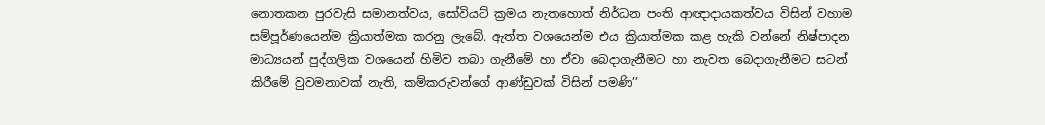නොතකන පුරවැසි සමානත්වය, සෝවියට් ක්‍රමය නැතහොත් නිර්ධන පංති ආඥාදායකත්වය විසින් වහාම සම්පූර්ණයෙන්ම ක්‍රියාත්මක කරනු ලැබේ. ඇත්ත වශයෙන්ම එය ක්‍රියාත්මක කළ හැකි වන්නේ නිෂ්පාදන මාධ්‍යයන් පුද්ගලික වශයෙන් හිමිව තබා ගැනීමේ හා ඒවා බෙදාගැනීමට හා නැවත බෙදාගැනීමට සටන් කිරීමේ වුවමනාවක් නැති, කම්කරුවන්ගේ ආණ්ඩුවක් විසින් පමණි’’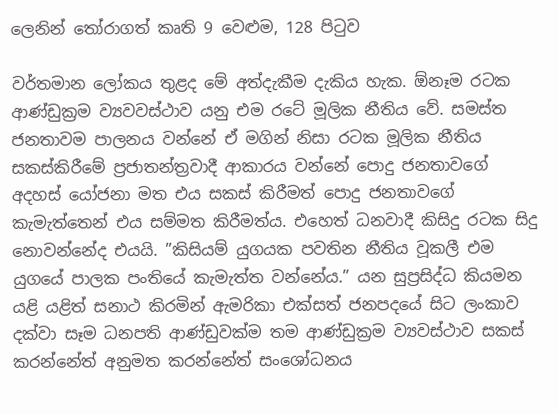ලෙනින් තෝරාගත් කෘති 9 වෙළුම, 128 පිටුව

වර්තමාන ලෝකය තුළද මේ අත්දැකීම දැකිය හැක. ඕනෑම රටක ආණ්ඩුක්‍රම ව්‍යවවස්ථාව යනු එම රටේ මූලික නීතිය වේ. සමස්ත ජනතාවම පාලනය වන්නේ ඒ මගින් නිසා රටක මූලික නීතිය සකස්කිරීමේ ප්‍රජාතන්ත්‍රවාදී ආකාරය වන්නේ පොදු ජනතාවගේ අදහස් යෝජනා මත එය සකස් කිරීමත් පොදු ජනතාවගේ කැමැත්තෙන් එය සම්මත කිරීමත්ය. එහෙත් ධනවාදී කිසිදු රටක සිදු නොවන්නේද එයයි. ”කිසියම් යුගයක පවතින නීතිය වූකලී එම යුගයේ පාලක පංතියේ කැමැත්ත වන්නේය.” යන සුප්‍රසිද්ධ කියමන යළි යළිත් සනාථ කිරමින් ඇමරිකා එක්සත් ජනපදයේ සිට ලංකාව දක්වා සෑම ධනපති ආණ්ඩුවක්ම තම ආණ්ඩුක්‍රම ව්‍යවස්ථාව සකස් කරන්නේත් අනුමත කරන්නේත් සංශෝධනය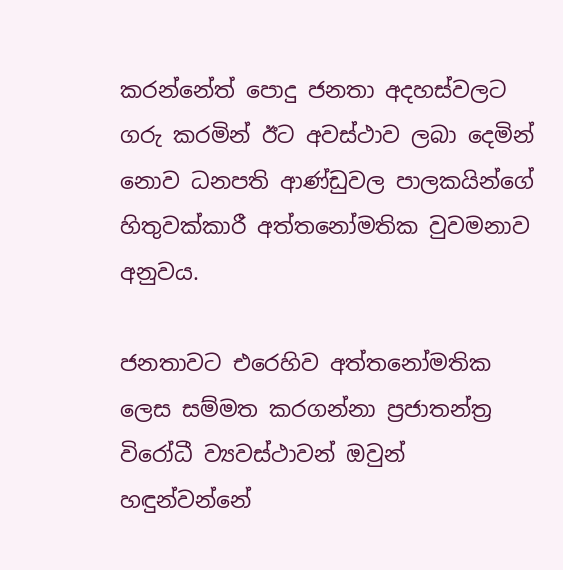කරන්නේත් පොදු ජනතා අදහස්වලට ගරු කරමින් ඊට අවස්ථාව ලබා දෙමින් නොව ධනපති ආණ්ඩුවල පාලකයින්ගේ හිතුවක්කාරී අත්තනෝමතික වුවමනාව අනුවය.

ජනතාවට එරෙහිව අත්තනෝමතික ලෙස සම්මත කරගන්නා ප්‍රජාතන්ත්‍ර විරෝධී ව්‍යවස්ථාවන් ඔවුන් හඳුන්වන්නේ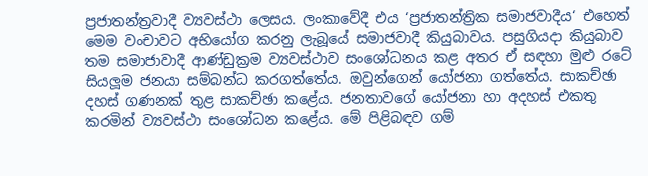ප්‍රජාතන්ත්‍රවාදී ව්‍යවස්ථා ලෙසය. ලංකාවේදී එය ‘ප්‍රජාතන්ත්‍රික සමාජවාදීය‘ එහෙත් මෙම වංචාවට අභියෝග කරනු ලැබූයේ සමාජවාදී කියුබාවය. පසුගියදා කියුබාව තම සමාජාවාදී ආණ්ඩුක්‍රම ව්‍යවස්ථාව සංශෝධනය කළ අතර ඒ සඳහා මුළු රටේ සියලූම ජනයා සම්බන්ධ කරගත්තේය. ඔවුන්ගෙන් යෝජනා ගත්තේය. සාකච්ඡා දහස් ගණනක් තුළ සාකච්ඡා කළේය. ජනතාවගේ යෝජනා හා අදහස් එකතු කරමින් ව්‍යවස්ථා සංශෝධන කළේය. මේ පිළිබඳව ගම්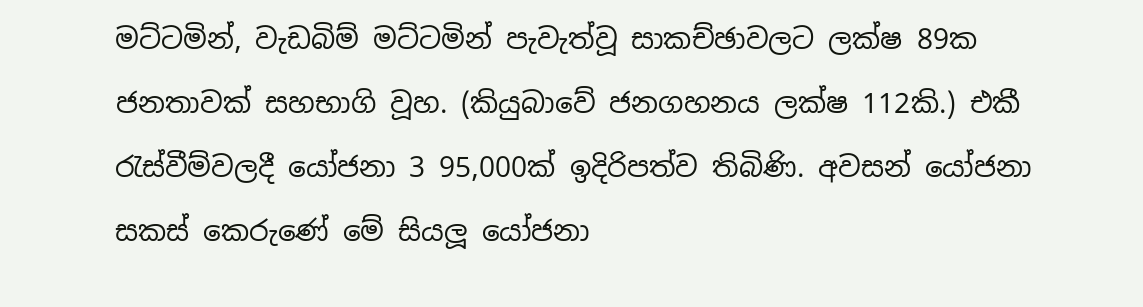මට්ටමින්, වැඩබිම් මට්ටමින් පැවැත්වූ සාකච්ඡාවලට ලක්ෂ 89ක ජනතාවක් සහභාගි වූහ. (කියුබාවේ ජනගහනය ලක්ෂ 112කි.) එකී රැස්වීම්වලදී යෝජනා 3 95,000ක් ඉදිරිපත්ව තිබිණි. අවසන් යෝජනා සකස් කෙරුණේ මේ සියලූ යෝජනා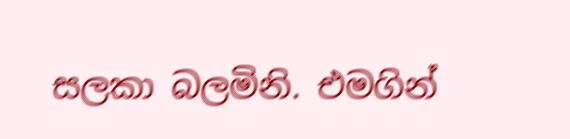සලකා බලමිනි. එමගින්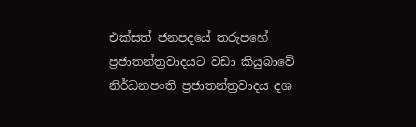එක්සත් ජනපදයේ තරුපහේ ප්‍රජාතන්ත්‍රවාදයට වඩා කියුබාවේ නිර්ධනපංති ප්‍රජාතන්ත්‍රවාදය දශ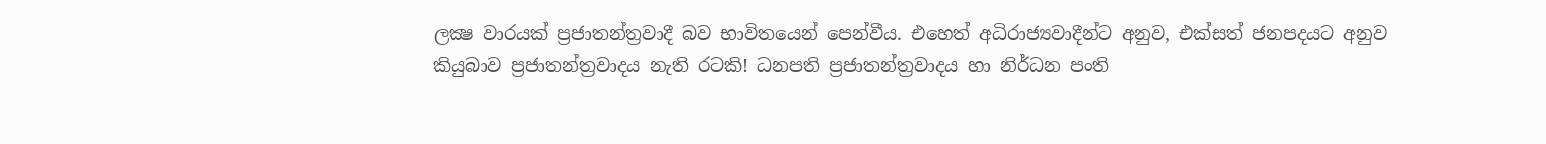ලක්‍ෂ වාරයක් ප්‍රජාතන්ත්‍රවාදී බව භාවිතයෙන් පෙන්වීය. එහෙත් අධිරාජ්‍යවාදීන්ට අනුව, එක්සත් ජනපදයට අනුව කියුබාව ප්‍රජාතන්ත්‍රවාදය නැති රටකි! ධනපති ප්‍රජාතන්ත්‍රවාදය හා නිර්ධන පංති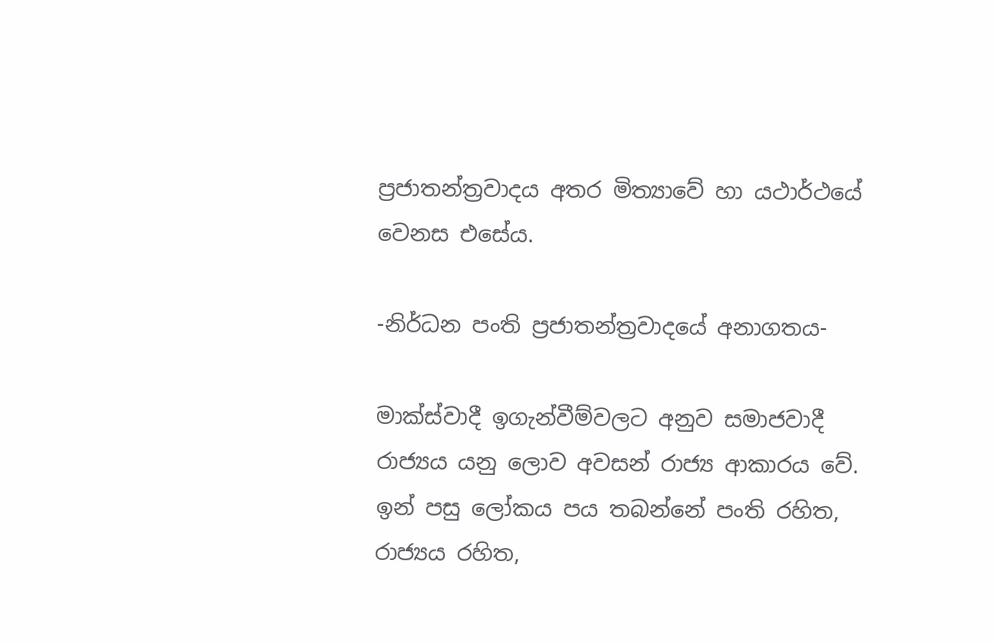ප්‍රජාතන්ත්‍රවාදය අතර මිත්‍යාවේ හා යථාර්ථයේ වෙනස එසේය.

-නිර්ධන පංති ප්‍රජාතන්ත්‍රවාදයේ අනාගතය-

මාක්ස්වාදී ඉගැන්වීම්වලට අනුව සමාජවාදී රාජ්‍යය යනු ලොව අවසන් රාජ්‍ය ආකාරය වේ. ඉන් පසු ලෝකය පය තබන්නේ පංති රහිත, රාජ්‍යය රහිත,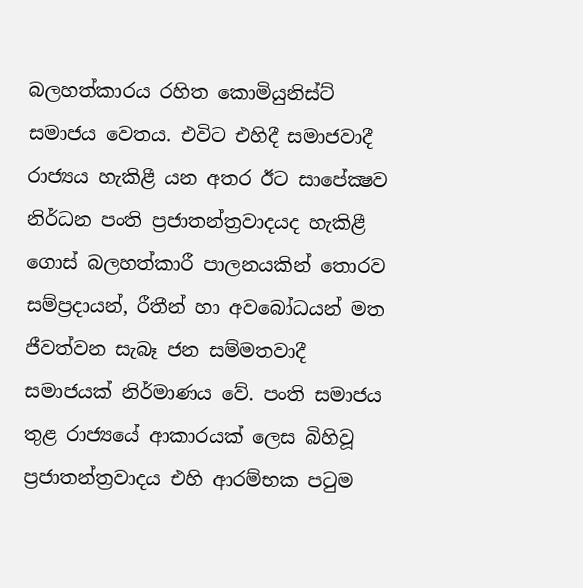බලහත්කාරය රහිත කොමියුනිස්ට් සමාජය වෙතය. එවිට එහිදී සමාජවාදී රාජ්‍යය හැකිළී යන අතර ඊට සාපේක්‍ෂව නිර්ධන පංති ප්‍රජාතන්ත්‍රවාදයද හැකිළී ගොස් බලහත්කාරී පාලනයකින් තොරව සම්ප්‍රදායන්, රීතීන් හා අවබෝධයන් මත ජීවත්වන සැබෑ ජන සම්මතවාදී සමාජයක් නිර්මාණය වේ. පංති සමාජය තුළ රාජ්‍යයේ ආකාරයක් ලෙස බිහිවූ ප්‍රජාතන්ත්‍රවාදය එහි ආරම්භක පටුම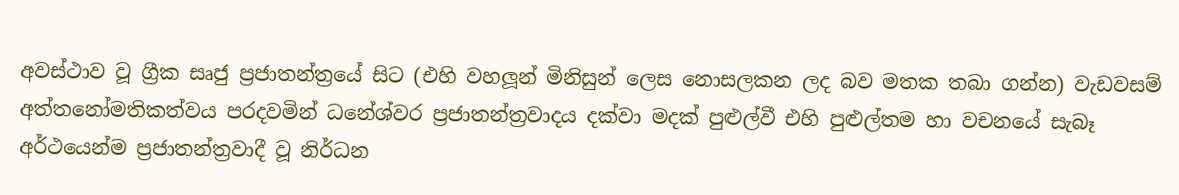අවස්ථාව වූ ග්‍රීක සෘජු ප්‍රජාතන්ත්‍රයේ සිට (එහි වහලූන් මිනිසුන් ලෙස නොසලකන ලද බව මතක තබා ගන්න) වැඩවසම් අත්තනෝමතිකත්වය පරදවමින් ධනේශ්වර ප්‍රජාතන්ත්‍රවාදය දක්වා මදක් පුළුල්වී එහි පුළුල්තම හා වචනයේ සැබෑ අර්ථයෙන්ම ප්‍රජාතන්ත්‍රවාදී වූ නිර්ධන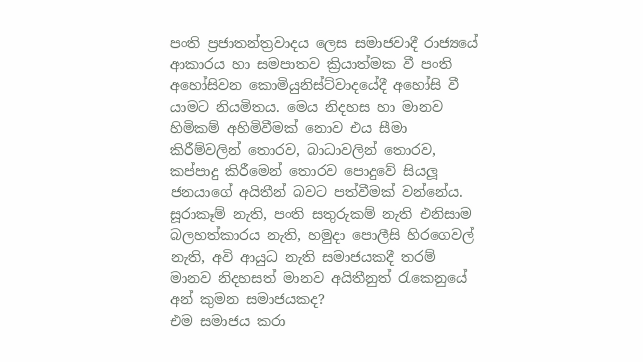පංති ප්‍රජාතන්ත්‍රවාදය ලෙස සමාජවාදී රාජ්‍යයේ ආකාරය හා සමපාතව ක්‍රියාත්මක වී පංති අහෝසිවන කොමියුනිස්ට්වාදයේදී අහෝසි වී යාමට නියමිතය. මෙය නිදහස හා මානව හිමිකම් අහිමිවීමක් නොව එය සීමා කිරීම්වලින් තොරව, බාධාවලින් තොරව, කප්පාදු කිරීමෙන් තොරව පොදුවේ සියලූ ජනයාගේ අයිතීන් බවට පත්වීමක් වන්නේය. සූරාකෑම් නැති, පංති සතුරුකම් නැති එනිසාම බලහත්කාරය නැති, හමුදා පොලීසි හිරගෙවල් නැති, අවි ආයුධ නැති සමාජයකදී තරම් මානව නිදහසත් මානව අයිතීනුත් රැකෙනුයේ අන් කුමන සමාජයකද?
එම සමාජය කරා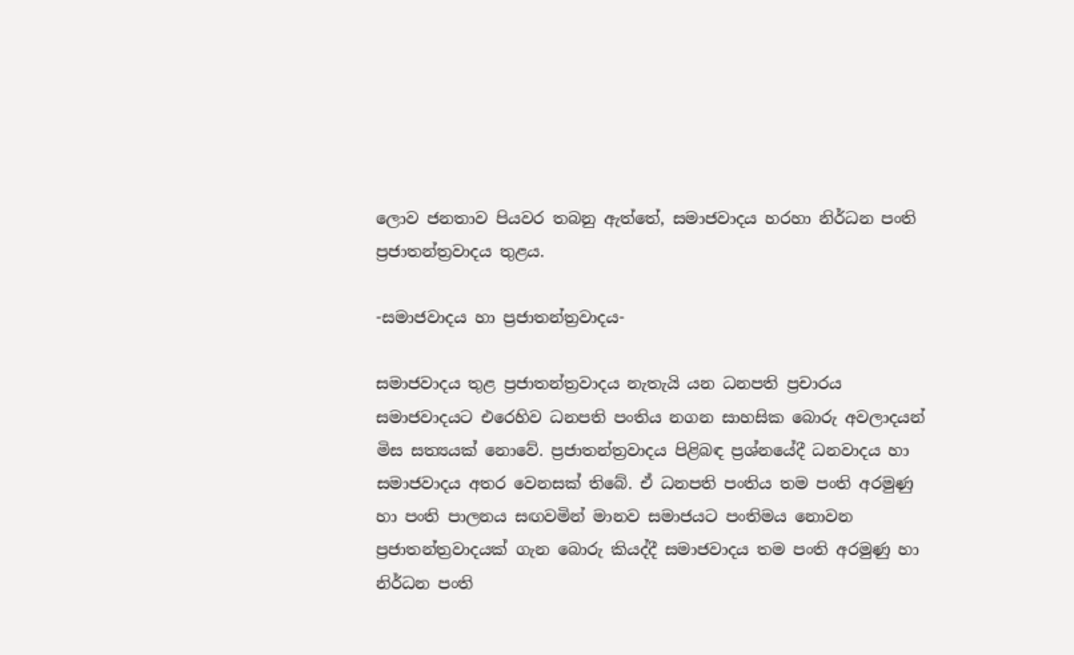ලොව ජනතාව පියවර තබනු ඇත්තේ, සමාජවාදය හරහා නිර්ධන පංති ප්‍රජාතන්ත්‍රවාදය තුළය.

-සමාජවාදය හා ප්‍රජාතන්ත්‍රවාදය-

සමාජවාදය තුළ ප්‍රජාතන්ත්‍රවාදය නැතැයි යන ධනපති ප්‍රචාරය සමාජවාදයට එරෙහිව ධනපති පංතිය නගන සාහසික බොරු අවලාදයන් මිස සත්‍යයක් නොවේ. ප්‍රජාතන්ත්‍රවාදය පිළිබඳ ප්‍රශ්නයේදී ධනවාදය හා සමාජවාදය අතර වෙනසක් තිබේ. ඒ ධනපති පංතිය තම පංති අරමුණු හා පංති පාලනය සඟවමින් මානව සමාජයට පංතිමය නොවන ප්‍රජාතන්ත්‍රවාදයක් ගැන බොරු කියද්දී සමාජවාදය තම පංති අරමුණු හා නිර්ධන පංති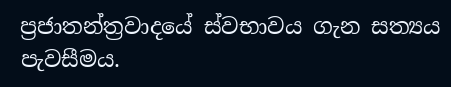ප්‍රජාතන්ත්‍රවාදයේ ස්වභාවය ගැන සත්‍යය පැවසීමය.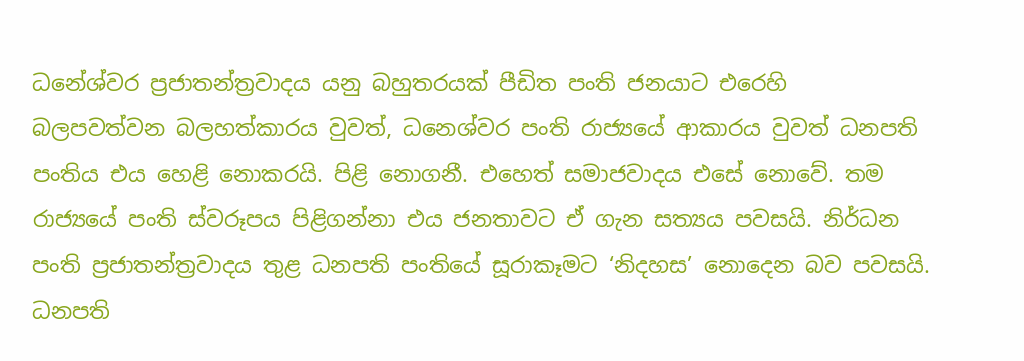ධනේශ්වර ප්‍රජාතන්ත්‍රවාදය යනු බහුතරයක් පීඩිත පංති ජනයාට එරෙහි බලපවත්වන බලහත්කාරය වුවත්, ධනෙශ්වර පංති රාජ්‍යයේ ආකාරය වුවත් ධනපති පංතිය එය හෙළි නොකරයි. පිළි නොගනී. එහෙත් සමාජවාදය එසේ නොවේ. තම රාජ්‍යයේ පංති ස්වරූපය පිළිගන්නා එය ජනතාවට ඒ ගැන සත්‍යය පවසයි. නිර්ධන පංති ප්‍රජාතන්ත්‍රවාදය තුළ ධනපති පංතියේ සූරාකෑමට ‘නිදහස’ නොදෙන බව පවසයි. ධනපති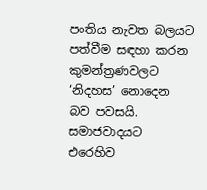පංතිය නැවත බලයට පත්වීම සඳහා කරන කුමන්ත්‍රණවලට ‘නිදහස’ නොදෙන බව පවසයි. සමාජවාදයට එරෙහිව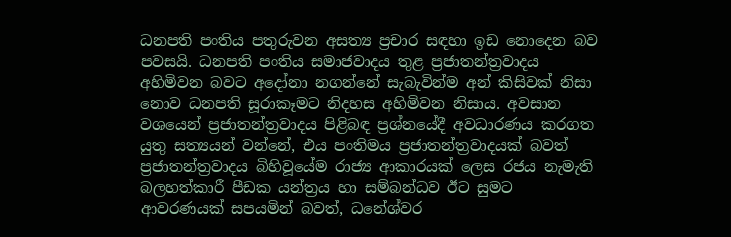ධනපති පංතිය පතුරුවන අසත්‍ය ප්‍රචාර සඳහා ඉඩ නොදෙන බව පවසයි. ධනපති පංතිය සමාජවාදය තුළ ප්‍රජාතන්ත්‍රවාදය අහිමිවන බවට අදෝනා නගන්නේ සැබැවින්ම අන් කිසිවක් නිසා නොව ධනපති සූරාකෑමට නිදහස අහිමිවන නිසාය. අවසාන වශයෙන් ප්‍රජාතන්ත්‍රවාදය පිළිබඳ ප්‍රශ්නයේදී අවධාරණය කරගත යුතු සත්‍යයන් වන්නේ, එය පංතිමය ප්‍රජාතන්ත්‍රවාදයක් බවත් ප්‍රජාතන්ත්‍රවාදය බිහිවූයේම රාජ්‍ය ආකාරයක් ලෙස රජය නැමැති බලහත්කාරී පීඩක යන්ත්‍රය හා සම්බන්ධව ඊට සුමට ආවරණයක් සපයමින් බවත්, ධනේශ්වර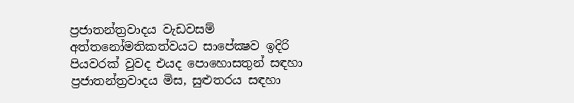ප්‍රජාතන්ත්‍රවාදය වැඩවසම් අත්තනෝමතිකත්වයට සාපේක්‍ෂව ඉදිරි පියවරක් වුවද එයද පොහොසතුන් සඳහා ප්‍රජාතන්ත්‍රවාදය මිස, සුළුතරය සඳහා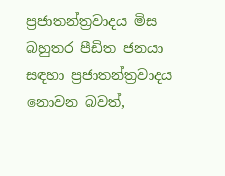ප්‍රජාතන්ත්‍රවාදය මිස බහුතර පීඩිත ජනයා සඳහා ප්‍රජාතන්ත්‍රවාදය නොවන බවත්,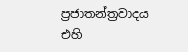ප්‍රජාතන්ත්‍රවාදය එහි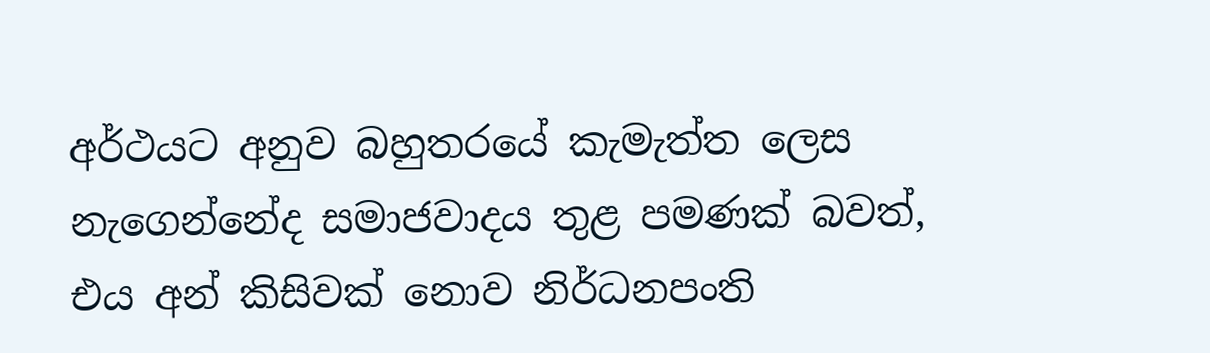අර්ථයට අනුව බහුතරයේ කැමැත්ත ලෙස නැගෙන්නේද සමාජවාදය තුළ පමණක් බවත්, එය අන් කිසිවක් නොව නිර්ධනපංති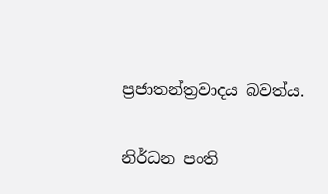ප්‍රජාතන්ත්‍රවාදය බවත්ය.

නිර්ධන පංති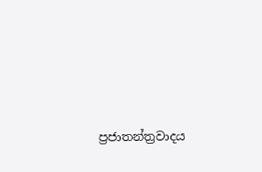ප්‍රජාතන්ත්‍රවාදය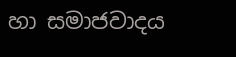හා සමාජවාදය